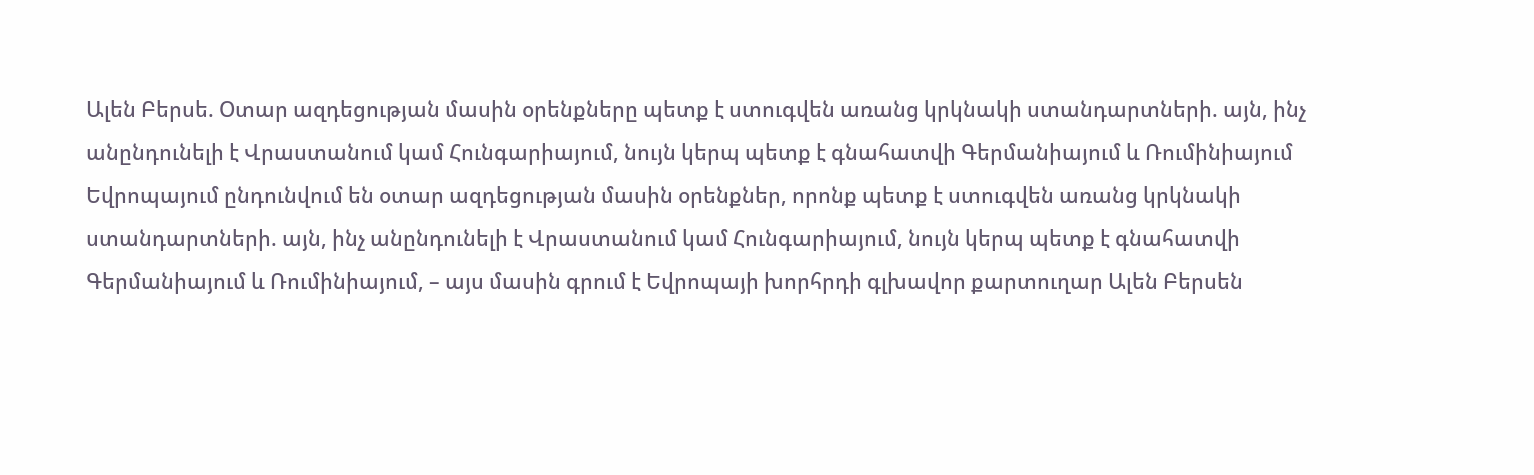Ալեն Բերսե. Օտար ազդեցության մասին օրենքները պետք է ստուգվեն առանց կրկնակի ստանդարտների. այն, ինչ անընդունելի է Վրաստանում կամ Հունգարիայում, նույն կերպ պետք է գնահատվի Գերմանիայում և Ռումինիայում
Եվրոպայում ընդունվում են օտար ազդեցության մասին օրենքներ, որոնք պետք է ստուգվեն առանց կրկնակի ստանդարտների. այն, ինչ անընդունելի է Վրաստանում կամ Հունգարիայում, նույն կերպ պետք է գնահատվի Գերմանիայում և Ռումինիայում, – այս մասին գրում է Եվրոպայի խորհրդի գլխավոր քարտուղար Ալեն Բերսեն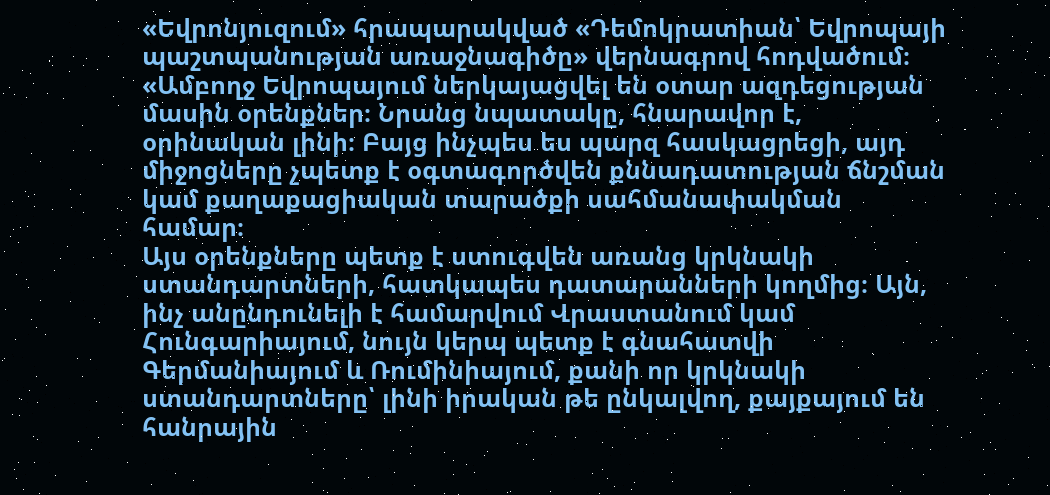«Եվրոնյուզում» հրապարակված «Դեմոկրատիան՝ Եվրոպայի պաշտպանության առաջնագիծը» վերնագրով հոդվածում։
«Ամբողջ Եվրոպայում ներկայացվել են օտար ազդեցության մասին օրենքներ։ Նրանց նպատակը, հնարավոր է, օրինական լինի։ Բայց ինչպես ես պարզ հասկացրեցի, այդ միջոցները չպետք է օգտագործվեն քննադատության ճնշման կամ քաղաքացիական տարածքի սահմանափակման համար։
Այս օրենքները պետք է ստուգվեն առանց կրկնակի ստանդարտների, հատկապես դատարանների կողմից։ Այն, ինչ անընդունելի է համարվում Վրաստանում կամ Հունգարիայում, նույն կերպ պետք է գնահատվի Գերմանիայում և Ռումինիայում, քանի որ կրկնակի ստանդարտները՝ լինի իրական թե ընկալվող, քայքայում են հանրային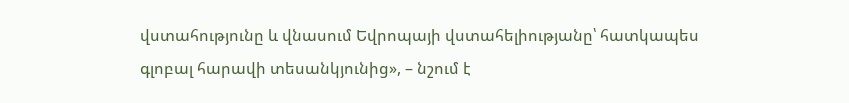վստահությունը և վնասում Եվրոպայի վստահելիությանը՝ հատկապես գլոբալ հարավի տեսանկյունից», – նշում է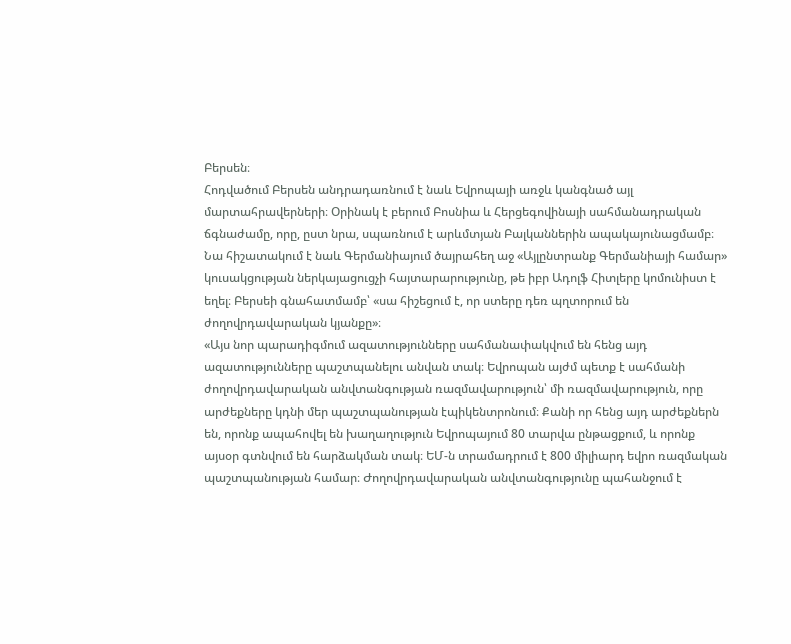Բերսեն։
Հոդվածում Բերսեն անդրադառնում է նաև Եվրոպայի առջև կանգնած այլ մարտահրավերների։ Օրինակ է բերում Բոսնիա և Հերցեգովինայի սահմանադրական ճգնաժամը, որը, ըստ նրա, սպառնում է արևմտյան Բալկաններին ապակայունացմամբ։ Նա հիշատակում է նաև Գերմանիայում ծայրահեղ աջ «Այլընտրանք Գերմանիայի համար» կուսակցության ներկայացուցչի հայտարարությունը, թե իբր Ադոլֆ Հիտլերը կոմունիստ է եղել։ Բերսեի գնահատմամբ՝ «սա հիշեցում է, որ ստերը դեռ պղտորում են ժողովրդավարական կյանքը»։
«Այս նոր պարադիգմում ազատությունները սահմանափակվում են հենց այդ ազատությունները պաշտպանելու անվան տակ։ Եվրոպան այժմ պետք է սահմանի ժողովրդավարական անվտանգության ռազմավարություն՝ մի ռազմավարություն, որը արժեքները կդնի մեր պաշտպանության էպիկենտրոնում։ Քանի որ հենց այդ արժեքներն են, որոնք ապահովել են խաղաղություն Եվրոպայում 80 տարվա ընթացքում, և որոնք այսօր գտնվում են հարձակման տակ։ ԵՄ-ն տրամադրում է 800 միլիարդ եվրո ռազմական պաշտպանության համար։ Ժողովրդավարական անվտանգությունը պահանջում է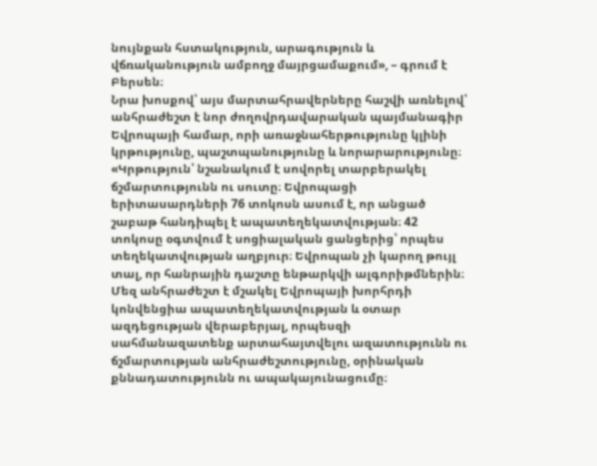նույնքան հստակություն, արագություն և վճռականություն ամբողջ մայրցամաքում», – գրում է Բերսեն։
Նրա խոսքով՝ այս մարտահրավերները հաշվի առնելով՝ անհրաժեշտ է նոր ժողովրդավարական պայմանագիր Եվրոպայի համար, որի առաջնահերթությունը կլինի կրթությունը, պաշտպանությունը և նորարարությունը։
«Կրթություն՝ նշանակում է սովորել տարբերակել ճշմարտությունն ու սուտը։ Եվրոպացի երիտասարդների 76 տոկոսն ասում է, որ անցած շաբաթ հանդիպել է ապատեղեկատվության։ 42 տոկոսը օգտվում է սոցիալական ցանցերից՝ որպես տեղեկատվության աղբյուր։ Եվրոպան չի կարող թույլ տալ, որ հանրային դաշտը ենթարկվի ալգորիթմներին։ Մեզ անհրաժեշտ է մշակել Եվրոպայի խորհրդի կոնվենցիա ապատեղեկատվության և օտար ազդեցության վերաբերյալ, որպեսզի սահմանազատենք արտահայտվելու ազատությունն ու ճշմարտության անհրաժեշտությունը, օրինական քննադատությունն ու ապակայունացումը։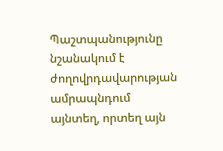Պաշտպանությունը նշանակում է ժողովրդավարության ամրապնդում այնտեղ, որտեղ այն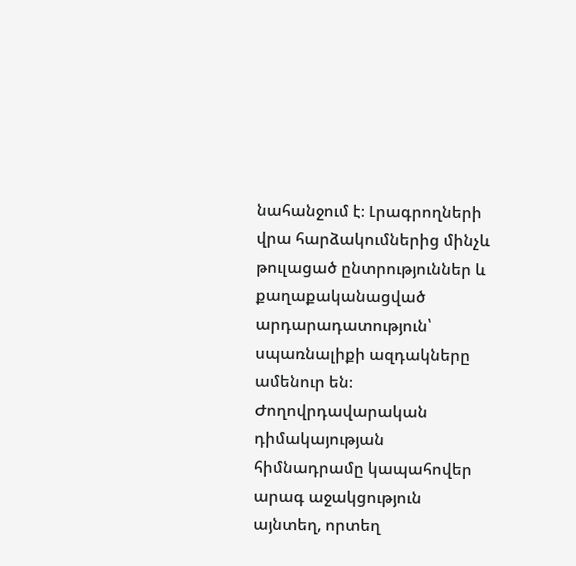նահանջում է։ Լրագրողների վրա հարձակումներից մինչև թուլացած ընտրություններ և քաղաքականացված արդարադատություն՝ սպառնալիքի ազդակները ամենուր են։ Ժողովրդավարական դիմակայության հիմնադրամը կապահովեր արագ աջակցություն այնտեղ, որտեղ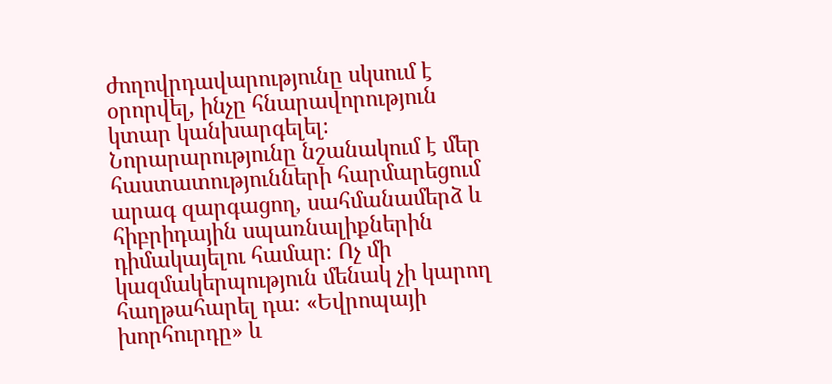ժողովրդավարությունը սկսում է օրորվել, ինչը հնարավորություն կտար կանխարգելել։ Նորարարությունը նշանակում է մեր հաստատությունների հարմարեցում արագ զարգացող, սահմանամերձ և հիբրիդային սպառնալիքներին դիմակայելու համար։ Ոչ մի կազմակերպություն մենակ չի կարող հաղթահարել դա։ «Եվրոպայի խորհուրդը» և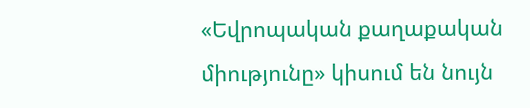«Եվրոպական քաղաքական միությունը» կիսում են նույն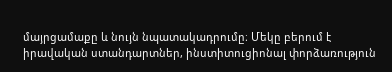մայրցամաքը և նույն նպատակադրումը։ Մեկը բերում է իրավական ստանդարտներ, ինստիտուցիոնալ փորձառություն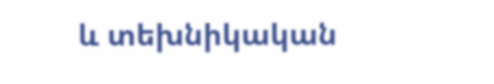և տեխնիկական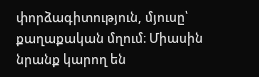փորձագիտություն, մյուսը՝ քաղաքական մղում։ Միասին նրանք կարող են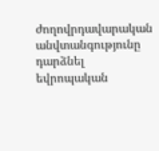ժողովրդավարական անվտանգությունը դարձնել եվրոպական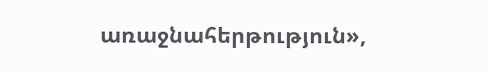առաջնահերթություն»,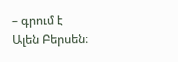– գրում է Ալեն Բերսեն։